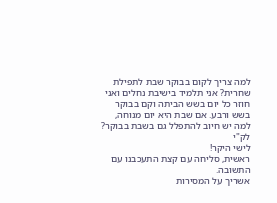למה צריך לקום בבוקר שבת לתפילת שחרית? אני תלמיד בישיבת נחלים ואני חוזר כל יום בשש הביתה וקם בבוקר בשש ורבע. אם שבת היא יום מנוחה, למה יש חיוב להתפלל גם בשבת בבוקר?
לק"י
לישי היקר!
ראשית, סליחה עם קצת התעכבנו עם התשובה.
אשריך על המסירות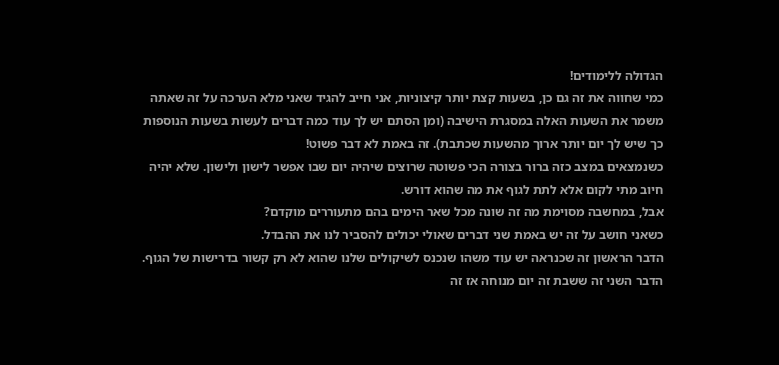הגדולה ללימודים!
כמי שחווה את זה גם כן, בשעות קצת יותר קיצוניות, אני חייב להגיד שאני מלא הערכה על זה שאתה משמר את השעות האלה במסגרת הישיבה (ומן הסתם יש לך עוד כמה דברים לעשות בשעות הנוספות כך שיש לך יום יותר ארוך מהשעות שכתבת). זה באמת לא דבר פשוט!
כשנמצאים במצב כזה ברור בצורה הכי פשוטה שרוצים שיהיה יום שבו אפשר לישון ולישון. שלא יהיה חיוב מתי לקום אלא לתת לגוף את מה שהוא דורש.
אבל, במחשבה מסוימת מה זה שונה מכל שאר הימים בהם מתעוררים מוקדם?
כשאני חושב על זה יש באמת שני דברים שאולי יכולים להסביר לנו את ההבדל.
הדבר הראשון זה שכנראה יש עוד משהו שנכנס לשיקולים שלנו שהוא לא רק קשור בדרישות של הגוף.
הדבר השני זה ששבת זה יום מנוחה אז זה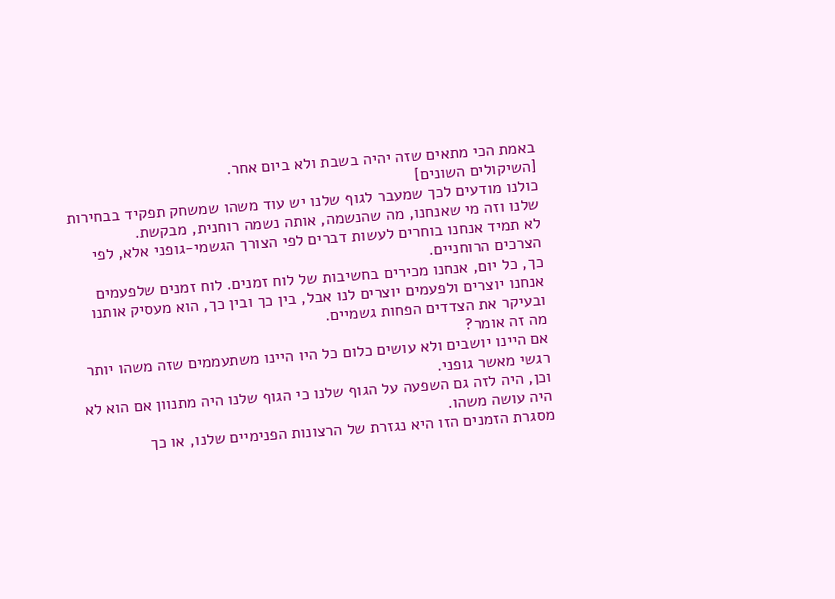באמת הכי מתאים שזה יהיה בשבת ולא ביום אחר.
[השיקולים השונים]
כולנו מודעים לכך שמעבר לגוף שלנו יש עוד משהו שמשחק תפקיד בבחירות שלנו וזה מי שאנחנו, מה שהנשמה, אותה נשמה רוחנית, מבקשת.
לא תמיד אנחנו בוחרים לעשות דברים לפי הצורך הגשמי-גופני אלא, לפי הצרכים הרוחניים.
כך, כל יום, אנחנו מכירים בחשיבות של לוח זמנים. לוח זמנים שלפעמים אנחנו יוצרים ולפעמים יוצרים לנו אבל, בין כך ובין כך, הוא מעסיק אותנו ובעיקר את הצדדים הפחות גשמיים.
מה זה אומר?
אם היינו יושבים ולא עושים כלום כל היו היינו משתעממים שזה משהו יותר רגשי מאשר גופני.
וכן, היה לזה גם השפעה על הגוף שלנו כי הגוף שלנו היה מתנוון אם הוא לא היה עושה משהו.
מסגרת הזמנים הזו היא נגזרת של הרצונות הפנימיים שלנו, או כך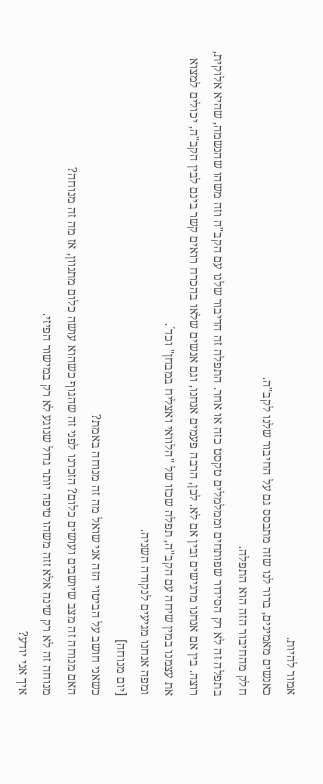אמור להיות.
כאנשים מאמינים, ברור לנו שזה מתבסס גם על החיבור שלנו לקב"ה.
חלק מהחיבור הזה הוא התפלה.
בתפלה זה לא רק הסידור שפותחים וממלמלים טקסט כזה או אחר. התפלה זה הדיבור שלנו עם הקב"ה וזה משהו שהנשמה, שהיא אלוקית, רוצה. בין אם אנחנו מרגישים ובין אם לא. לכן, הרבה פעמים אנחנו, וגם אנשים שלאו בהכרח רואים קשר בינם לבין הקב"ה, יכולים למצוא את עצמנו במין שיחה עם הקב"ה, תפלה שכזו של "הלוואי ואצליח במבחן" וכד´.
ומפה אנחנו מגיעים לנקודה השניה.
[יום מנוחה]
כשאני חושב על הביטוי הזה אני שואל מה זה מנוחה באמת?
האם מנוחה זה מצב שיושבים ועושים כלום? הזכרנו לפני זה שהגוף כשהוא עושה כלום מתנוון, אז מה זה מנוחה?
מנוחה זה לא רק שינה אלא זזה משהו טיפה יותר גדול שנוגע לא רק במישור הפיזי.
איך אני יודע?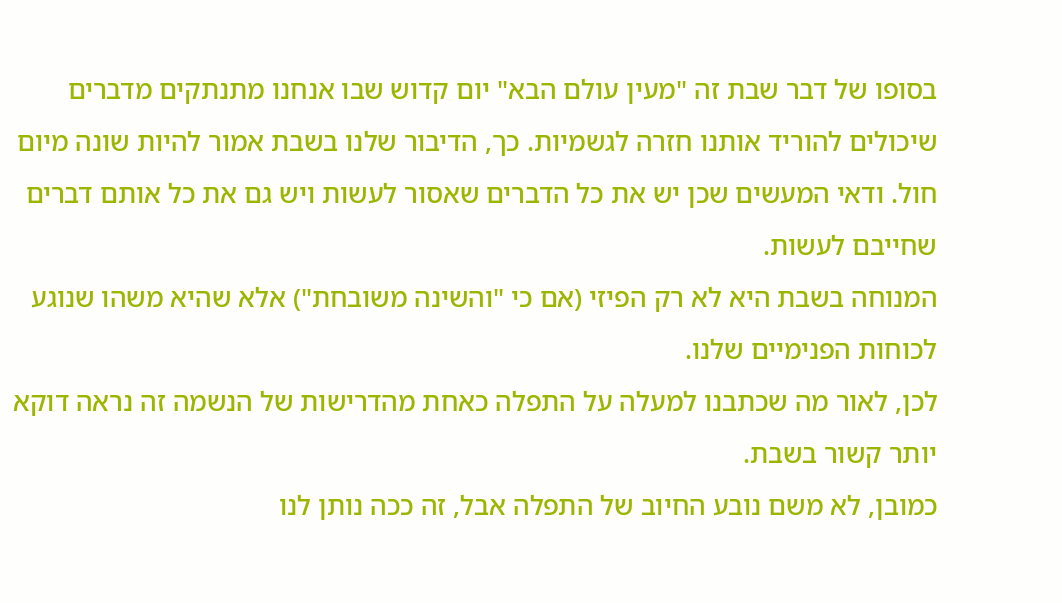בסופו של דבר שבת זה "מעין עולם הבא" יום קדוש שבו אנחנו מתנתקים מדברים שיכולים להוריד אותנו חזרה לגשמיות. כך, הדיבור שלנו בשבת אמור להיות שונה מיום חול. ודאי המעשים שכן יש את כל הדברים שאסור לעשות ויש גם את כל אותם דברים שחייבם לעשות.
המנוחה בשבת היא לא רק הפיזי (אם כי "והשינה משובחת") אלא שהיא משהו שנוגע לכוחות הפנימיים שלנו.
לכן, לאור מה שכתבנו למעלה על התפלה כאחת מהדרישות של הנשמה זה נראה דוקא יותר קשור בשבת.
כמובן, לא משם נובע החיוב של התפלה אבל, זה ככה נותן לנו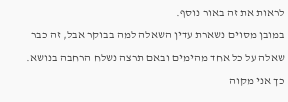לראות את זה באור נוסף.
במובן מסוים נשארת עדין השאלה למה בבוקר אבל, זה כבר שאלה על כל אחד מהימים ובאם תרצה נשלח הרחבה בנושא.
כך אני מקוה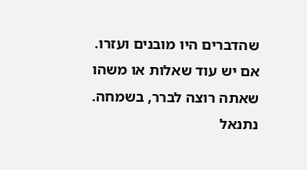שהדברים היו מובנים ועזרו.
אם יש עוד שאלות או משהו שאתה רוצה לברר, בשמחה.
נתנאל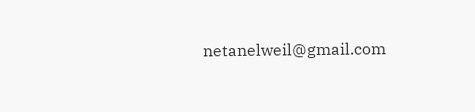netanelweil@gmail.com